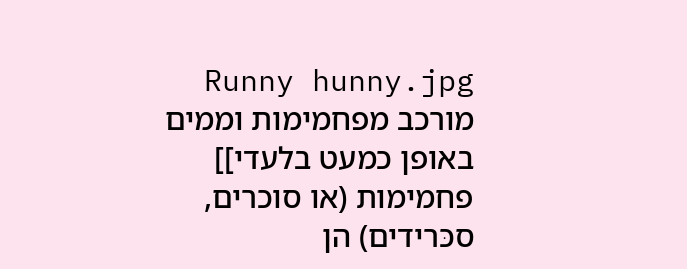Runny hunny.jpg מורכב מפחמימות וממים באופן כמעט בלעדי]]
פחמימות (או סוכרים, סכּרידים) הן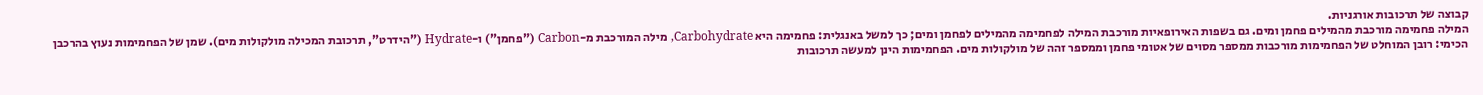קבוצה של תרכובות אורגניות.
המילה פחמימה מורכבת מהמילים פחמן ומים. גם בשפות האירופאיות מורכבת המילה לפחמימה מהמילים לפחמן ומים; כך למשל באנגלית: פחמימה היא Carbohydrate, מילה המורכבת מ-Carbon ("פחמן") ו-Hydrate ("הידרט", תרכובת המכילה מולקולות מים). שמן של הפחמימות נעוץ בהרכבן הכימי: רובן המוחלט של הפחמימות מורכבות ממספר מסוים של אטומי פחמן וממספר זהה של מולקולות מים. הפחמימות הינן למעשה תרכובות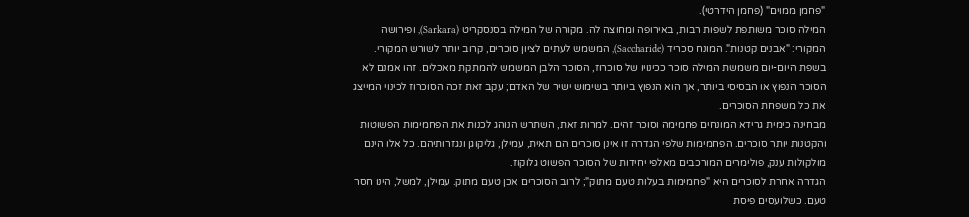"פחמן ממוים" (פחמן הידרטי).
המילה סוכר משותפת לשפות רבות, באירופה ומחוצה לה. מקורה של המילה בסנסקריט (Sarkara), ופירושה המקורי: "אבנים קטנות". המונח סכריד (Saccharide), המשמש לעתים לציון סוכרים, קרוב יותר לשורש המקורי. בשפת היום-יום משמשת המילה סוכר ככינויו של סוכרוז, הסוכר הלבן המשמש להמתקת מאכלים. זהו אמנם לא הסוכר הנפוץ או הבסיסי ביותר, אך הוא הנפוץ ביותר בשימוש ישיר של האדם; עקב זאת זכה הסוכרוז לכינוי המייצג את כל משפחת הסוכרים.
מבחינה כימית גרידא המונחים פחמימה וסוכר זהים. למרות זאת, השתרש הנוהג לכנות את הפחמימות הפשוטות והקטנות יותר סוכרים. הפחמימות שלפי הגדרה זו אינן סוכרים הם תאית, עמילן, גליקוגן ונגזרותיהם. כל אלו הינם מולקולות ענק, פולימרים המורכבים מאלפי יחידות של הסוכר הפשוט גלוקוז.
הגדרה אחרת לסוכרים היא "פחמימות בעלות טעם מתוק"; לרוב הסוכרים אכן טעם מתוק. עמילן, למשל, הינו חסר טעם. כשלועסים פיסת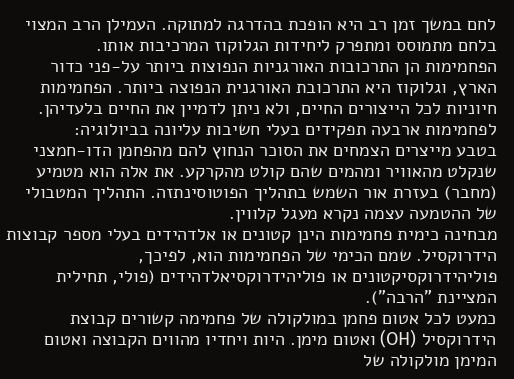לחם במשך זמן רב היא הופכת בהדרגה למתוקה. העמילן הרב המצוי בלחם מתמוסס ומתפרק ליחידות הגלוקוז המרכיבות אותו.
הפחמימות הן התרכובות האורגניות הנפוצות ביותר על-פני כדור הארץ, וגלוקוז היא התרכובת האורגנית הנפוצה ביותר. הפחמימות חיוניות לכל הייצורים החיים, ולא ניתן לדמיין את החיים בלעדיהן. לפחמימות ארבעה תפקידים בעלי חשיבות עליונה בביולוגיה:
בטבע מייצרים הצמחים את הסוכר הנחוץ להם מהפחמן הדו-חמצני שנקלט מהאוויר ומהמים שהם קולט מהקרקע. את אלה הוא מטמיע (מחבר) בעזרת אור השמש בתהליך הפוטוסינתזה. התהליך המטבולי של ההטמעה עצמה נקרא מעגל קלווין.
מבחינה כימית פחמימות הינן קטונים או אלדהידים בעלי מספר קבוצות הידרוקסיל. שמם הכימי של הפחמימות הוא, לפיכך, פוליהידרוקסיקטונים או פוליהידרוקסיאלדהידים (פולי, תחילית המציינת "הרבה").
כמעט לכל אטום פחמן במולקולה של פחמימה קשורים קבוצת הידרוקסיל (OH) ואטום מימן. היות ויחדיו מהווים הקבוצה ואטום המימן מולקולה של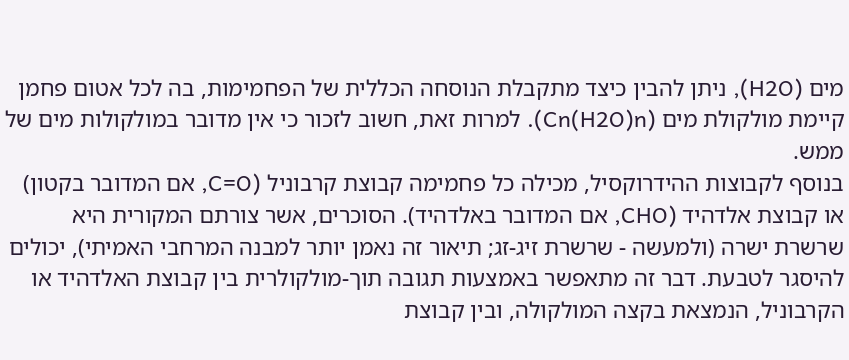מים (H2O), ניתן להבין כיצד מתקבלת הנוסחה הכללית של הפחמימות, בה לכל אטום פחמן קיימת מולקולת מים (Cn(H2O)n). למרות זאת, חשוב לזכור כי אין מדובר במולקולות מים של ממש.
בנוסף לקבוצות ההידרוקסיל, מכילה כל פחמימה קבוצת קרבוניל (C=O, אם המדובר בקטון) או קבוצת אלדהיד (CHO, אם המדובר באלדהיד). הסוכרים, אשר צורתם המקורית היא שרשרת ישרה (ולמעשה - שרשרת זיג-זג; תיאור זה נאמן יותר למבנה המרחבי האמיתי), יכולים להיסגר לטבעת. דבר זה מתאפשר באמצעות תגובה תוך-מולקולרית בין קבוצת האלדהיד או הקרבוניל, הנמצאת בקצה המולקולה, ובין קבוצת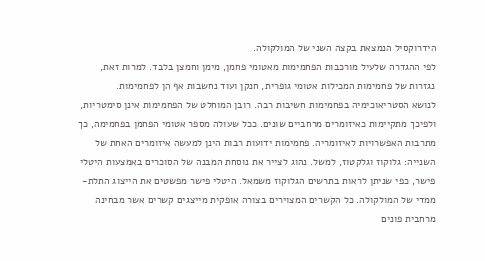הידרוקסיל הנמצאת בקצה השני של המולקולה.
לפי ההגדרה שלעיל מורכבות הפחמימות מאטומי פחמן, מימן וחמצן בלבד. למרות זאת, נגזרות של פחמימות המכילות אטומי גופרית, חנקן ועוד נחשבות אף הן לפחמימות.
לנושא הסטריאוכימיה בפחמימות חשיבות רבה. רובן המוחלט של הפחמימות אינן סימטריות, ולפיכך מתקיימות כאיזומרים מרחביים שונים. ככל שעולה מספר אטומי הפחמן בפחמימה, כך מתרבות האפשרויות לאיזומריה. פחמימות ידועות רבות הינן למעשה איזומרים האחת של השנייה: גלוקוז וגלקטוז, למשל. נהוג לצייר את נוסחת המבנה של הסוכרים באמצעות היטלי פישר, כפי שניתן לראות בתרשים הגלוקוז משמאל. היטלי פישר מפשטים את הייצוג התלת-ממדי של המולקולה. כל הקשרים המצוירים בצורה אופקית מייצגים קשרים אשר מבחינה מרחבית פונים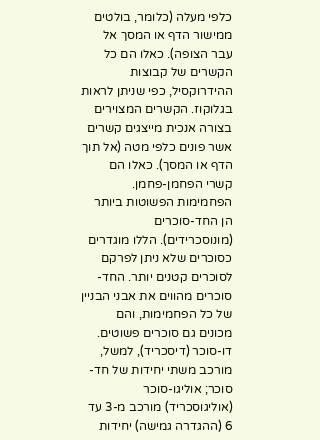כלפי מעלה (כלומר, בולטים ממישור הדף או המסך אל עבר הצופה). כאלו הם כל הקשרים של קבוצות ההידרוקסיל, כפי שניתן לראות בגלוקוז. הקשרים המצוירים בצורה אנכית מייצגים קשרים אשר פונים כלפי מטה (אל תוך הדף או המסך). כאלו הם קשרי הפחמן-פחמן.
הפחמימות הפשוטות ביותר הן החד-סוכרים (מונוסכרידים). הללו מוגדרים כסוכרים שלא ניתן לפרקם לסוכרים קטנים יותר. החד-סוכרים מהווים את אבני הבניין של כל הפחמימות, והם מכונים גם סוכרים פשוטים. דו-סוכר (דיסכריד), למשל, מורכב משתי יחידות של חד-סוכר; אוליגו-סוכר (אוליגוסכריד) מורכב מ-3 עד 6 (ההגדרה גמישה) יחידות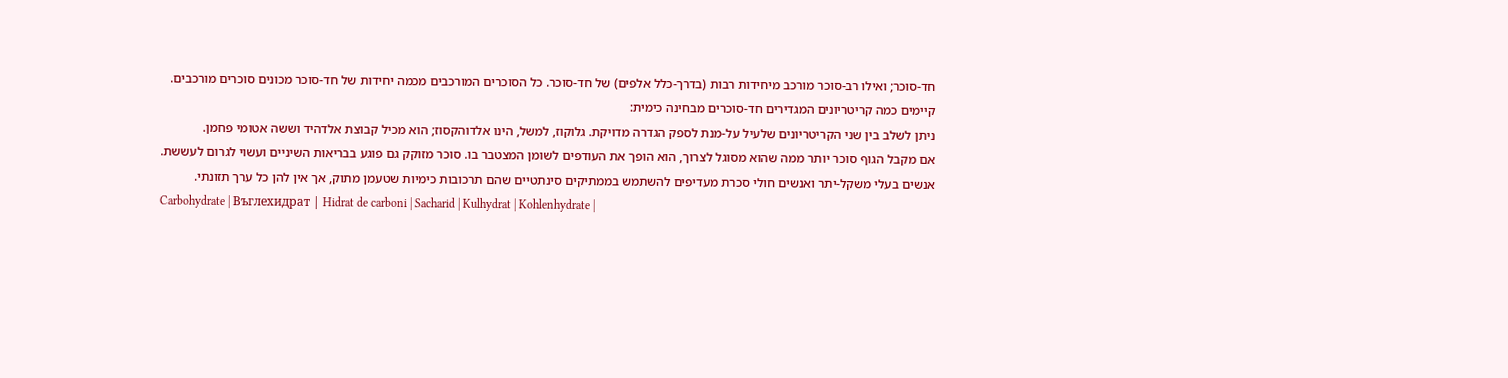חד-סוכר; ואילו רב-סוכר מורכב מיחידות רבות (בדרך-כלל אלפים) של חד-סוכר. כל הסוכרים המורכבים מכמה יחידות של חד-סוכר מכונים סוכרים מורכבים.
קיימים כמה קריטריונים המגדירים חד-סוכרים מבחינה כימית:
ניתן לשלב בין שני הקריטריונים שלעיל על-מנת לספק הגדרה מדויקת. גלוקוז, למשל, הינו אלדוהקסוז; הוא מכיל קבוצת אלדהיד וששה אטומי פחמן.
אם מקבל הגוף סוכר יותר ממה שהוא מסוגל לצרוך, הוא הופך את העודפים לשומן המצטבר בו. סוכר מזוקק גם פוגע בבריאות השיניים ועשוי לגרום לעששת.
אנשים בעלי משקל-יתר ואנשים חולי סכרת מעדיפים להשתמש בממתיקים סינתטיים שהם תרכובות כימיות שטעמן מתוק, אך אין להן כל ערך תזונתי.
Carbohydrate | Въглехидрат | Hidrat de carboni | Sacharid | Kulhydrat | Kohlenhydrate |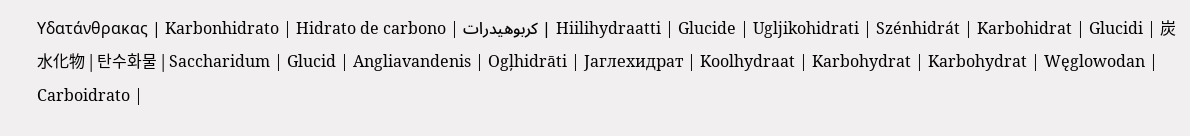Υδατάνθρακας | Karbonhidrato | Hidrato de carbono | کربوهیدرات | Hiilihydraatti | Glucide | Ugljikohidrati | Szénhidrát | Karbohidrat | Glucidi | 炭水化物 | 탄수화물 | Saccharidum | Glucid | Angliavandenis | Ogļhidrāti | Јаглехидрат | Koolhydraat | Karbohydrat | Karbohydrat | Węglowodan | Carboidrato |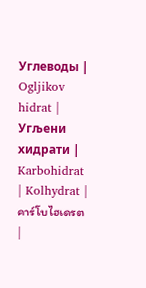Углеводы | Ogljikov hidrat | Угљени хидрати | Karbohidrat | Kolhydrat | คาร์โบไฮเดรต |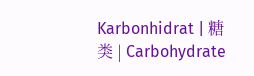Karbonhidrat | 糖类 | Carbohydrate